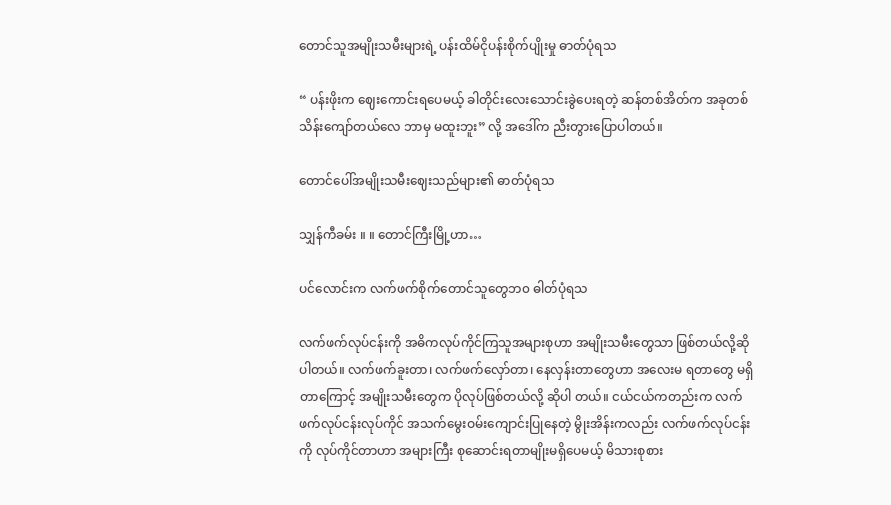တောင်သူအမျိုးသမီးများရဲ့ ပန်းထိမ်ငိုပန်းစိုက်ပျိုးမှု ဓာတ်ပုံရသ

“ ပန်းဖိုးက ဈေးကောင်းရပေမယ့် ခါတိုင်းလေးသောင်းခွဲပေးရတဲ့ ဆန်တစ်အိတ်က အခုတစ်သိန်းကျော်တယ်လေ ဘာမှ မထူးဘူး” လို့ အဒေါ်က ညီးတွားပြောပါတယ်။

တောင်ပေါ်အမျိုးသမီးဈေးသည်များ၏ ဓာတ်ပုံရသ

သျှန်ကီခမ်း ။ ။ တောင်ကြီးမြို့ဟာ…

ပင်လောင်းက လက်ဖက်စိုက်တောင်သူတွေဘ၀ ဓါတ်ပုံရသ

လက်ဖက်လုပ်ငန်းကို အဓိကလုပ်ကိုင်ကြသူအများစုဟာ အမျိုးသမီးတွေသာ ဖြစ်တယ်လို့ဆိုပါတယ်။ လက်ဖက်ခူးတာ၊ လက်ဖက်လှော်တာ၊ နေလှန်းတာတွေဟာ အလေးမ ရတာတွေ မရှိတာကြောင့် အမျိုးသမီးတွေက ပိုလုပ်ဖြစ်တယ်လို့ ဆိုပါ တယ်။ ငယ်ငယ်ကတည်းက လက်ဖက်လုပ်ငန်းလုပ်ကိုင် အသက်မွေးဝမ်းကျောင်းပြုနေတဲ့ မွိုးအိန်းကလည်း လက်ဖက်လုပ်ငန်းကို လုပ်ကိုင်တာဟာ အများကြီး စုဆောင်းရတာမျိုးမရှိပေမယ့် မိသားစုစား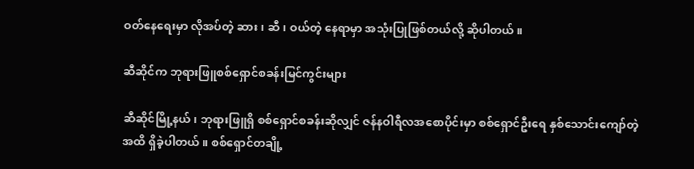ဝတ်နေရေးမှာ လိုအပ်တဲ့ ဆား၊ ဆီ၊ ဝယ်တဲ့ နေရာမှာ အသုံးပြုဖြစ်တယ်လို့ ဆိုပါတယ်။

ဆီဆိုင်က ဘုရားဖြူစစ်ရှောင်စခန်းမြင်ကွင်းများ

ဆီဆိုင်မြို့နယ်၊ ဘုရားဖြူရှိ စစ်ရှောင်စခန်းဆိုလျှင် ဇန်နဝါရီလအစောပိုင်းမှာ စစ်ရှောင်ဦးရေ နှစ်သောင်းကျော်တဲ့ အထိ ရှိခဲ့ပါတယ်။ စစ်ရှောင်တချို့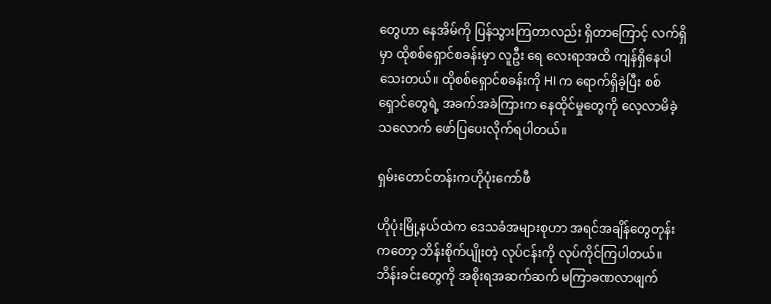တွေဟာ နေအိမ်ကို ပြန်သွားကြတာလည်း ရှိတာကြောင့် လက်ရှိမှာ ထိုစစ်ရှောင်စခန်းမှာ လူဦး ရေ လေးရာအထိ ကျန်ရှိနေပါသေးတယ်။ ထိုစစ်ရှောင်စခန်းကို HI က ရောက်ရှိခဲ့ပြီး စစ်ရှောင်တွေရဲ့ အခက်အခဲကြားက နေထိုင်မှုတွေကို လေ့လာမိခဲ့သလောက် ဖော်ပြပေးလိုက်ရပါတယ်။

ရှမ်းတောင်တန်းကဟိုပုံးကော်ဖီ

ဟိုပုံးမြို့နယ်ထဲက ဒေသခံအများစုဟာ အရင်အချိန်တွေတုန်းကတော့ ဘိန်းစိုက်ပျိုးတဲ့ လုပ်ငန်းကို လုပ်ကိုင်ကြပါတယ်။ ဘိန်းခင်းတွေကို အစိုးရအဆက်ဆက် မကြာခဏလာဖျက်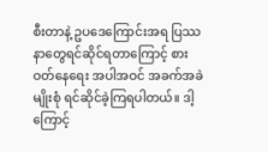စီးတာနဲ့ ဥပဒေကြောင်းအရ ပြဿနာတွေရင်ဆိုင်ရတာကြောင့် စားဝတ်နေ‌ရေး အပါအဝင် အခက်အခဲမျိုးစုံ ရင်ဆိုင်ခဲ့ကြရပါတယ်။ ဒါ့ကြောင့်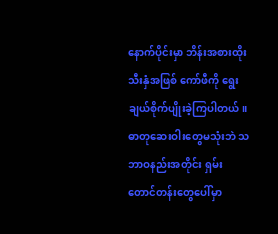နောက်ပိုင်းမှာ ဘိန်းအစားထိုးသီးနှံအဖြစ် ကော်ဖီကို ရွေးချယ်စိုက်ပျိုးခဲ့ကြပါတယ်။ ဓာတုဆေးဝါးတွေမသုံးဘဲ သဘာဝနည်းအတိုင်း ရှမ်းတောင်တန်းတွေပေါ်မှာ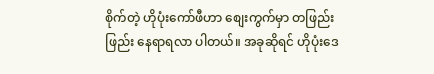စိုက်တဲ့ ဟိုပုံးကော်ဖီဟာ စျေးကွက်မှာ တဖြည်းဖြည်း နေရာရလာ ပါတယ်။ အခုဆိုရင် ဟိုပုံးဒေ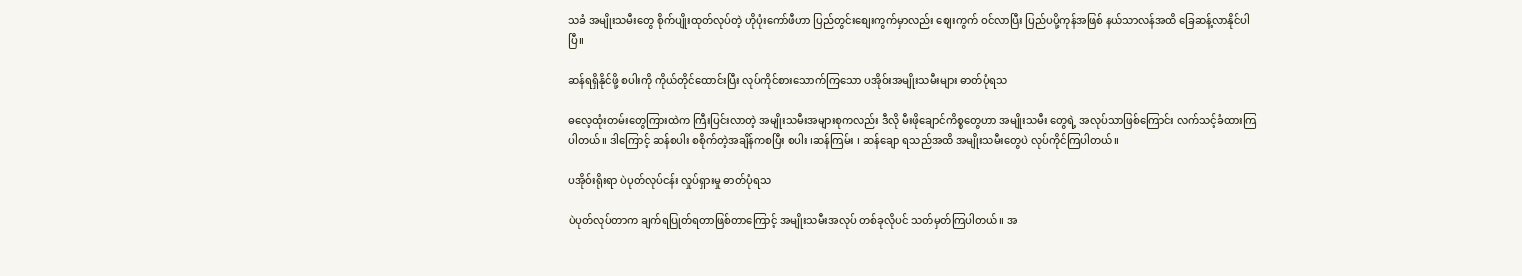သခံ အမျိုးသမီးတွေ စိုက်ပျိုးထုတ်လုပ်တဲ့ ဟိုပုံးကော်ဖီဟာ ပြည်တွင်းစျေးကွက်မှာလည်း စျေးကွက် ဝင်လာပြီး ပြည်ပပို့ကုန်အဖြစ် နယ်သာလန်အထိ ခြေဆန့်လာနိုင်ပါပြီ။

ဆန်ရရှိနိုင်ဖို့ စပါးကို ကိုယ်တိုင်ထောင်းပြီး လုပ်ကိုင်စားသောက်ကြသော ပအိုဝ်းအမျိုးသမီးများ ဓာတ်ပုံရသ

ဓလေ့ထုံးတမ်းတွေကြားထဲက ကြီးပြင်းလာတဲ့ အမျိုးသမီးအများစုကလည်း ဒီလို မီးဖိုချောင်ကိစ္စတွေဟာ အမျိုးသမီး တွေရဲ့ အလုပ်သာဖြစ်ကြောင်း လက်သင့်ခံထားကြပါတယ်။ ဒါကြောင့် ဆန်စပါး စစိုက်တဲ့အချိန်ကစပြီး စပါး ၊ဆန်ကြမ်း ၊ ဆန်ချော ရသည်အထိ အမျိုးသမီးတွေပဲ လုပ်ကိုင်ကြပါတယ်။

ပအိုဝ်းရိုးရာ ပဲပုတ်လုပ်ငန်း လှုပ်ရှားမှု ဓာတ်ပုံရသ

ပဲပုတ်လုပ်တာက ချက်ရပြုတ်ရတာဖြစ်တာကြောင့် အမျိုးသမီးအလုပ် တစ်ခုလိုပင် သတ်မှတ်ကြပါတယ်။ အ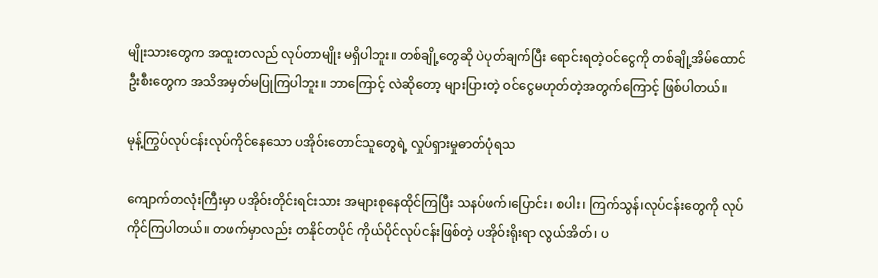မျိုးသားတွေက အထူးတလည် လုပ်တာမျိုး မရှိပါဘူး။ တစ်ချို့တွေဆို ပဲပုတ်ချက်ပြီး ‌‌ရောင်းရတဲ့ဝင်ငွေကို တစ်ချို့အိမ်ထောင်ဦးစီးတွေက အသိအမှတ်မပြုကြပါဘူး။ ဘာကြောင့် လဲဆိုတော့ များပြားတဲ့ ဝင်ငွေမဟုတ်တဲ့အတွက်ကြောင့် ဖြစ်ပါတယ်။

မုန့်ကြွပ်လုပ်ငန်းလုပ်ကိုင်နေသော ပအိုဝ်းတောင်သူတွေရဲ့ လှုပ်ရှားမှုဓာတ်ပုံရသ

ကျောက်တလုံးကြီးမှာ ပအိုဝ်းတိုင်းရင်းသား အများစုနေထိုင်ကြပြီး သနပ်ဖက်၊ပြောင်း၊ စပါး၊ ကြက်သွန်၊လုပ်ငန်းတွေကို လုပ်ကိုင်ကြပါတယ်။ တဖက်မှာလည်း တနိုင်တပိုင် ကိုယ်ပိုင်လုပ်ငန်းဖြစ်တဲ့ ပအိုဝ်းရိုးရာ လွယ်အိတ်၊ ပ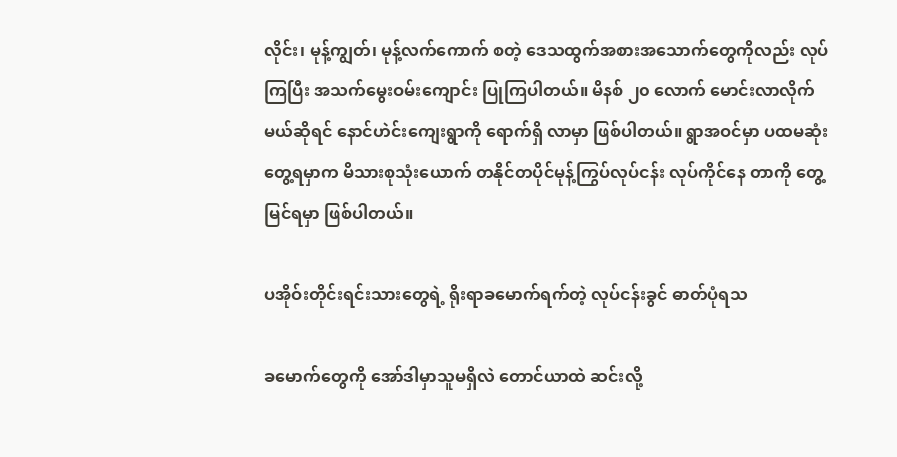လိုင်း၊ မုန့်ကျွတ်၊ မုန့်လက်ကောက် စတဲ့ ဒေသထွက်အစားအသောက်တွေကိုလည်း လုပ်ကြပြီး အသက်မွေးဝမ်းကျောင်း ပြုကြပါတယ်။ မိနစ် ၂၀ လောက် မောင်းလာလိုက်မယ်ဆိုရင် နောင်ဟဲင်းကျေးရွာကို ရောက်ရှိ လာမှာ ဖြစ်ပါတယ်။ ရွာအဝင်မှာ ပထမဆုံးတွေ့ရမှာက မိသားစုသုံးယောက် တနိုင်တပိုင်မုန့်ကြွပ်လုပ်ငန်း လုပ်ကိုင်နေ တာကို တွေ့မြင်ရမှာ ဖြစ်ပါတယ်။

ပအိုဝ်းတိုင်းရင်းသားတွေရဲ့ ရိုးရာခမောက်ရက်တဲ့ လုပ်ငန်းခွင် ဓာတ်ပုံရသ

ခမောက်တွေကို အော်ဒါမှာသူမရှိလဲ တောင်ယာထဲ ဆင်းလို့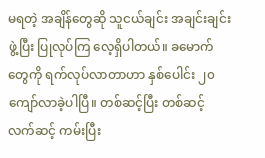မရတဲ့ အချိန်တွေဆို သူငယ်ချင်း အချင်းချင်းဖွဲ့ပြီး ပြုလုပ်ကြ လေ့ရှိပါတယ်။ ခမောက်တွေကို ရက်လုပ်လာတာဟာ နှစ်ပေါင်း ၂၀ ကျော်လာခဲ့ပါပြီ။ တစ်ဆင့်ပြီး တစ်ဆင့် လက်ဆင့် ကမ်းပြီး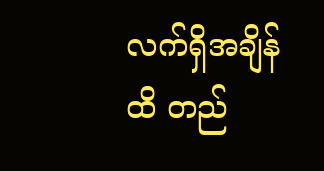လက်ရှိအချိန်ထိ တည်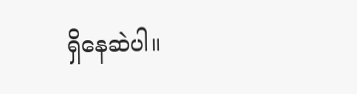ရှိနေဆဲပါ။